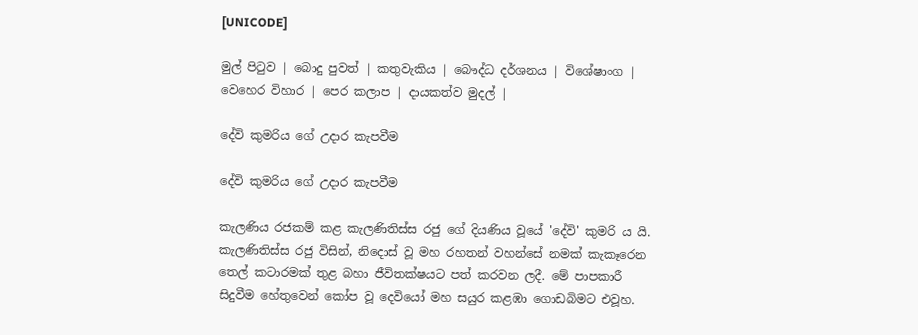[UNICODE]

මුල් පිටුව | බොදු පුවත් | කතුවැකිය | බෞද්ධ දර්ශනය | විශේෂාංග | වෙහෙර විහාර | පෙර කලාප | දායකත්ව මුදල් |

දේවි කුමරිය ගේ උදාර කැපවීම

දේවි කුමරිය ගේ උදාර කැපවීම

කැලණිය රජකම් කළ කැලණිතිස්ස රජු ගේ දියණිය වූයේ 'දේවි' කුමරි ය යි. කැලණිතිස්ස රජු විසින්, නිදොස් වූ මහ රහතන් වහන්සේ නමක් කැකෑරෙන තෙල් කටාරමක් තුළ බහා ජීවිතක්ෂයට පත් කරවන ලදී. මේ පාපකාරී සිදුවීම හේතුවෙන් කෝප වූ දෙවියෝ මහ සයුර කළඹා ගොඩබිමට එවූහ.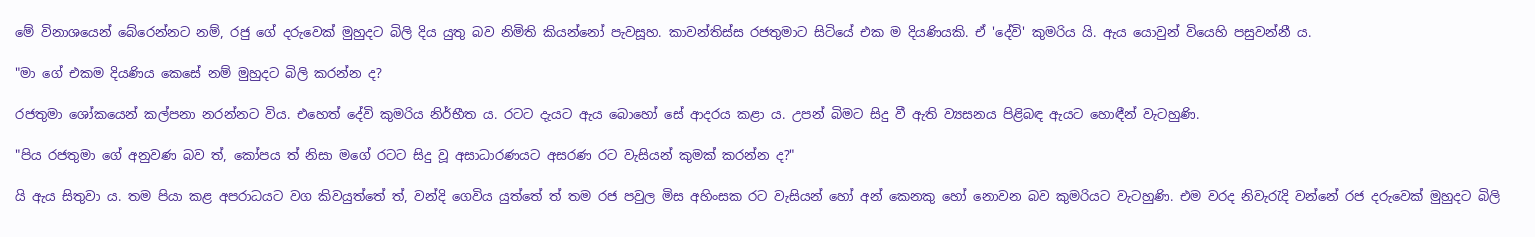මේ විනාශයෙන් බේරෙන්නට නම්, රජු ගේ දරුවෙක් මුහුදට බිලි දිය යුතු බව නිමිති කියන්නෝ පැවසූහ. කාවන්තිස්ස රජතුමාට සිටියේ එක ම දියණියකි. ඒ 'දේවි' කුමරිය යි. ඇය යොවුන් වියෙහි පසුවන්නී ය.

"මා ගේ එකම දියණිය කෙසේ නම් මුහුදට බිලි කරන්න ද?

රජතුමා ශෝකයෙන් කල්පනා නරන්නට විය. එහෙත් දේවි කුමරිය නිර්භීත ය. රටට දැයට ඇය බොහෝ සේ ආදරය කළා ය. උපන් බිමට සිදු වී ඇති ව්‍යසනය පිළිබඳ ඇයට හොඳීන් වැටහුණි.

"පිය රජතුමා ගේ අනුවණ බව ත්, කෝපය ත් නිසා මගේ රටට සිදු වූ අසාධාරණයට අසරණ රට වැසියන් කුමක් කරන්න ද?"

යි ඇය සිතුවා ය. තම පියා කළ අපරාධයට වග කිවයුත්තේ ත්, වන්දි ගෙවිය යුත්තේ ත් තම රජ පවුල මිස අහිංසක රට වැසියන් හෝ අන් කෙනකු හෝ නොවන බව කුමරියට වැටහුණි. එම වරද නිවැරැදි වන්නේ රජ දරුවෙක් මුහුදට බිලි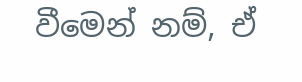වීමෙන් නම්, ඒ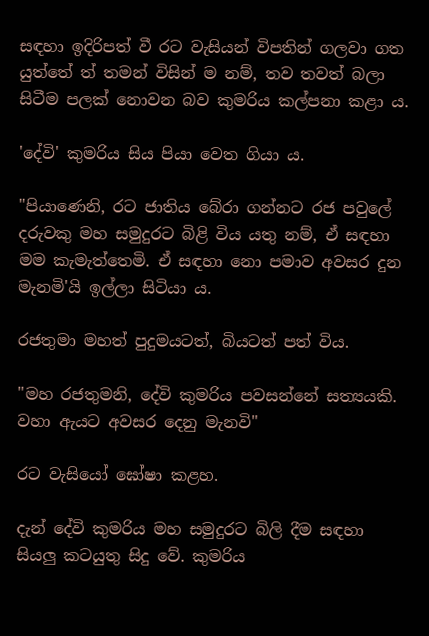සඳහා ඉදිරිපත් වී රට වැසියන් විපතින් ගලවා ගත යුත්තේ ත් තමන් විසින් ම නම්, තව තවත් බලා සිටීම පලක් නොවන බව කුමරිය කල්පනා කළා ය.

'දේවි' කුමරිය සිය පියා වෙත ගියා ය.

"පියාණෙනි, රට ජාතිය බේරා ගන්නට රජ පවුලේ දරුවකු මහ සමුදුරට බිළි විය යතු නම්, ඒ සඳහා මම කැමැත්තෙමි. ඒ සඳහා නො පමාව අවසර දුන මැනමි'යි ඉල්ලා සිටියා ය‍.

රජතුමා මහත් පුදුමයටත්, බියටත් පත් විය.

"මහ රජතුමනි, දේවි කුමරිය පවසන්නේ සත්‍යයකි. වහා ඇයට අවසර දෙනු මැනවි"

රට වැසියෝ ඝෝෂා කළහ.

දැන් දේවි කුමරිය මහ සමුදුරට බිලි දීම සඳහා සියලු කටයුතු සිදු වේ. කුමරිය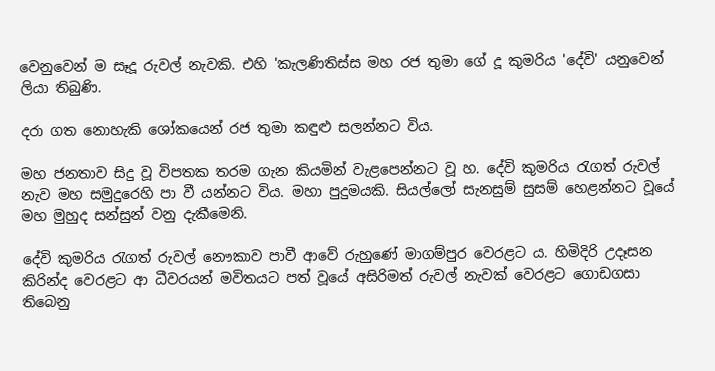වෙනුවෙන් ම සෑදූ රුවල් නැවකි. එහි 'කැලණිතිස්ස මහ රජ තුමා ගේ දූ කුමරිය 'දේවි' යනුවෙන් ලියා තිබුණි.

දරා ගත නොහැකි ශෝකයෙන් රජ තුමා කඳුළු සලන්නට විය.

මහ ජනතාව සිදු වූ විපතක තරම ගැන කියමින් වැළපෙන්නට වූ හ. දේවි කුමරිය රැගත් රුවල් නැව මහ සමුදුරෙහි පා වී යන්නට විය‍. මහා පුදුමයකි. සියල්ලෝ සැනසුම් සුසම් හෙළන්නට වූයේ මහ මුහුද සන්සුන් වනු දැකීමෙනි.

දේවි කුමරිය රැගත් රුවල් නෞකාව පාවී ආවේ රුහුණේ මාගම්පුර වෙරළට ය. හිමිදිරි උදෑසන කිරින්ද වෙරළට ආ ධීවරයන් මවිතයට පත් වූයේ අසිරිමත් රුවල් නැවක් වෙරළට ගොඩගසා තිබෙනු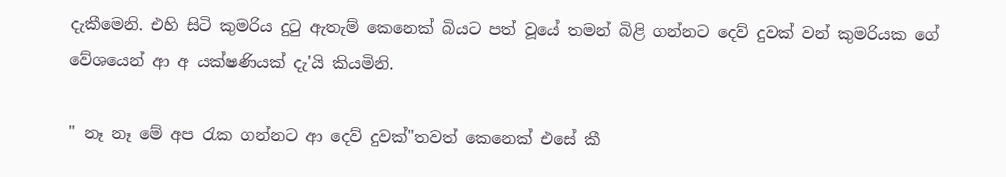දැකීමෙනි. එහි සිටි කුමරිය දුටු ඇතැම් කෙනෙක් බියට පත් වූයේ තමන් බිළි ගන්නට දෙව් දුවක් වන් කුමරියක ගේ වේශයෙන් ආ අ යක්ෂණියක් දැ'යි කියමිනි.

" නෑ නෑ මේ අප රැක ගන්නට ආ දෙව් දුවක්"තවත් කෙනෙක් එසේ කී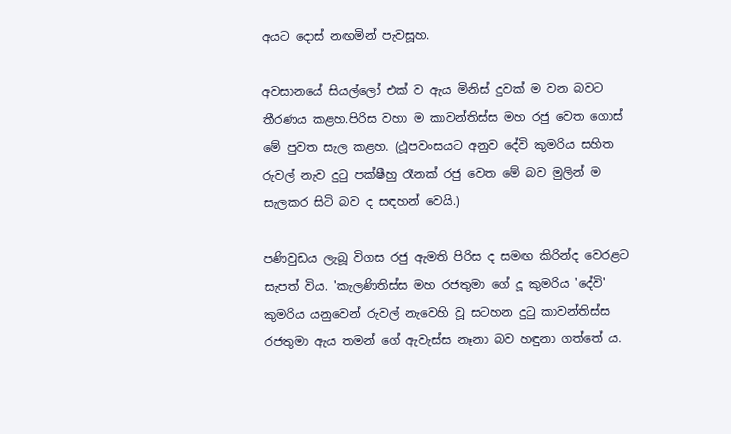අයට දොස් නඟමින් පැවසූහ.

අවසානයේ සියල්ලෝ එක් ව ඇය මිනිස් දුවක් ම වන බවට තීරණය කළහ.පිරිස වහා ම කාවන්තිස්ස මහ රජු වෙත ගොස් මේ පුවත සැල කළහ. (ථූපවංසයට අනුව දේවි කුමරිය සහිත රුවල් නැව දුටු පක්ෂීහු රෑනක් රජු වෙත මේ බව මුලින් ම සැලකර සිටි බව ද සඳහන් වෙයි.)

පණිවුඩය ලැබූ විගස රජු ඇමති පිරිස ද සමඟ කිරින්ද වෙරළට සැපත් විය. 'කැලණිතිස්ස මහ රජතුමා ගේ දූ කුමරිය 'දේවි' කුමරිය යනුවෙන් රුවල් නැවෙහි වූ සටහන දුටු කාවන්තිස්ස රජතුමා ඇය තමන් ගේ ඇවැස්ස නෑනා බව හඳුනා ගත්තේ ය.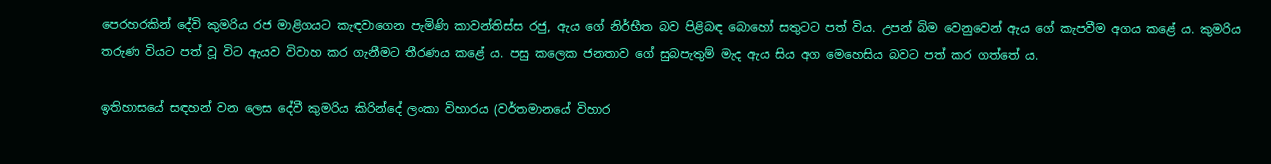පෙරහරකින් දේවි කුමරිය රජ මාළිගයට කැඳවාගෙන පැමිණි කාවන්තිස්ස රජු, ඇය ගේ නිර්භීත බව පිළිබඳ බොහෝ සතුටට පත් විය. උපන් බිම වෙනුවෙන් ඇය ගේ කැපවීම අගය කළේ ය. කුමරිය තරුණ වියට පත් වූ විට ඇයව විවාහ කර ගැනීමට තීරණය කළේ ය. පසු කලෙක ජනතාව ගේ සුබපැතුම් මැද ඇය සිය අග මෙහෙසිය බවට පත් කර ගත්තේ ය.

ඉතිහාසයේ සඳහන් වන ලෙස දේවී කුමරිය කිරින්දේ ලංකා විහාරය (වර්තමානයේ විහාර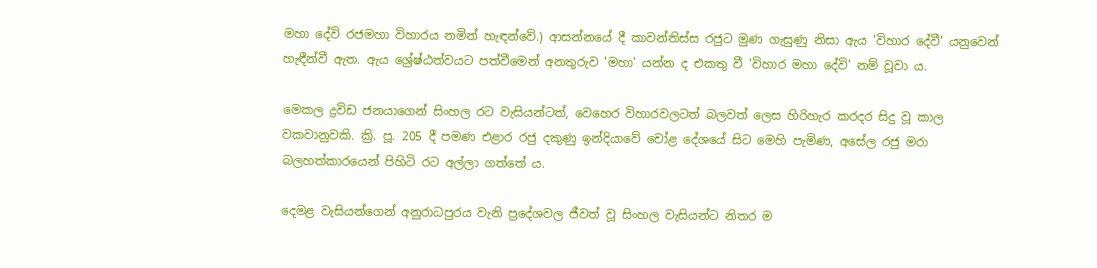මහා දේවි රජමහා විහාරය නමින් හැඳන්වේ.) ආසන්නයේ දී කාවන්තිස්ස රජුට මුණ ගැසුණු නිසා ඇය 'විහාර දේවී' යනුවෙන් හැඳීන්වී ඇත. ඇය ශ්‍රේෂ්ඨත්වයට පත්වීමෙන් අනතුරුව 'මහා' යන්න ද එකතු වී 'විහාර මහා දේවි' නම් වූවා ය.

මෙකල ද්‍රවිඩ ජනයාගෙන් සිංහල රට වැසියන්ටත්, වෙහෙර විහාරවලටත් බලවත් ලෙස හිරිහැර කරදර සිදු වූ කාල වකවානුවකි. ක්‍රි. පූ. 205 දී පමණ එළාර රජු දකුණු ඉන්දියාවේ චෝළ දේශයේ සිට මෙහි පැමිණ, අසේල රජු මරා බලහත්කාරයෙන් පිහිටි රට අල්ලා ගත්තේ ය.

දෙමළ වැසියන්ගෙන් අනුරාධපුරය වැනි ප්‍රදේශවල ජීවත් වූ සිංහල වැසියන්ට නිතර ම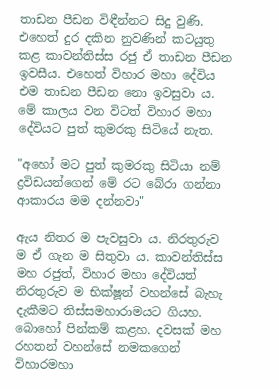තාඩන පීඩන විඳීන්නට සිදු වුණි. එහෙත් දුර දකින නුවණින් කටයුතු කළ කාවන්තිස්ස රජු ඒ තාඩන පීඩන ඉවසීය. එහෙත් විහාර මහා දේවිය එම තාඩන පීඩන නො ඉවසුවා ය. මේ කාලය වන විටත් විහාර මහා දේවියට පුත් කුමරකු සිටියේ නැත.

"අහෝ මට පුත් කුමරකු සිටියා නම් ද්‍රවිඩයන්ගෙන් මේ රට බේරා ගන්නා ආකාරය මම දන්නවා"

ඇය නිතර ම පැවසුවා ය. නිරතුරුව ම ඒ ගැන ම සිතුවා ය. කාවන්තිස්ස මහ රජුත්, විහාර මහා දේවියත් නිරතුරුව ම භික්ෂූන් වහන්සේ බැහැ දැකීමට තිස්සමහාරාමයට ගියහ. බොහෝ පින්කම් කළහ. දවසක් මහ රහතන් වහන්සේ නමකගෙන් විහාරමහා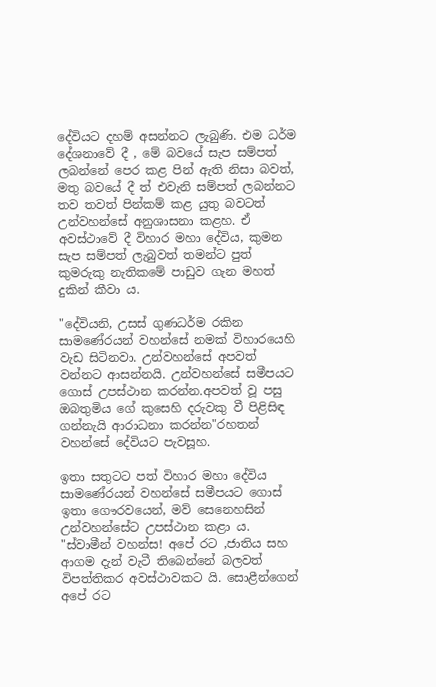දේවියට දහම් අසන්නට ලැබුණි. එම ධර්ම දේශනාවේ දී , මේ බවයේ සැප සම්පත් ලබන්නේ පෙර කළ පින් ඇති නිසා බවත්, මතු බවයේ දී ත් එවැනි සම්පත් ලබන්නට තව තවත් පින්කම් කළ යුතු බවටත් උන්වහන්සේ අනුශාසනා කළහ. ඒ අවස්ථාවේ දී විහාර මහා දේවිය, කුමන සැප සම්පත් ලැබුවත් තමන්ට පුත් කුමරුකු නැතිකමේ පාඩුව ගැන මහත් දුකින් කීවා ය.

"දේවියනි, උසස් ගුණධර්ම රකින සාමණේරයන් වහන්සේ නමක් විහාරයෙහි වැඩ සිටිනවා. උන්වහන්සේ අපවත් වන්නට ආසන්නයි. උන්වහන්සේ සමීපයට ගොස් උපස්ථාන කරන්න.අපවත් වූ පසු ඔබතුමිය ගේ කුසෙහි දරුවකු වී පිළිසිඳ ගන්නැයි ආරාධනා කරන්න"රහතන් වහන්සේ දේවියට පැවසූහ.

ඉතා සතුටට පත් විහාර මහා දේවිය සාමණේරයන් වහන්සේ සමීපයට ගොස් ඉතා ගෞරවයෙන්, මව් සෙනෙහසින් උන්වහන්සේට උපස්ථාන කළා ය. "ස්වාමීන් වහන්ස! අපේ රට ,ජාතිය සහ ආගම දැන් වැටී තිබෙන්නේ බලවත් විපත්තිකර අවස්ථාවකට යි. සොළීන්ගෙන් අපේ රට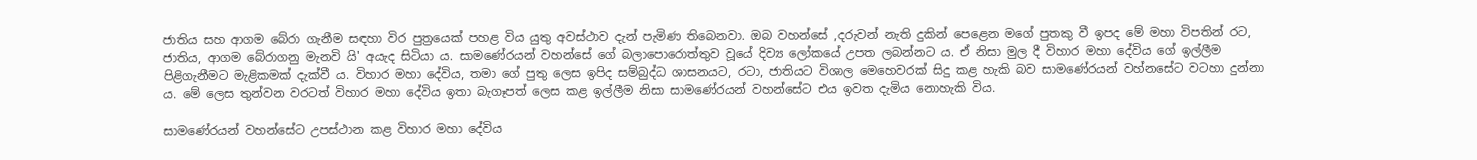ජාතිය සහ ආගම බේරා ගැනීම සඳහා විර පුත්‍රයෙක් පහළ විය යුතු අවස්ථාව දැන් පැමිණ තිබෙනවා. ඔබ වහන්සේ ,දරුවන් නැති දුකින් පෙළෙන මගේ පුතකු වී ඉපද මේ මහා විපතින් රට, ජාතිය, ආගම බේරාගනු මැනවි යි' අයැද සිටියා ය. සාමණේරයන් වහන්සේ ගේ බලාපොරොත්තුව වූයේ දිව්‍ය ලෝකයේ උපත ලබන්නට ය. ඒ නිසා මුල දී විහාර මහා දේවිය ගේ ඉල්ලීම පිළිගැනීමට මැළිකමක් දැක්වී ය. විහාර මහා දේවිය, තමා ගේ පුතු ලෙස ඉපිද සම්බුද්ධ ශාසනයට, රටා, ජාතියට විශාල මෙහෙවරක් සිදු කළ හැකි බව සාමණේරයන් වහ්නසේට වටහා දුන්නා ය. මේ ලෙස තුන්වන වරටත් විහාර මහා දේවිය ඉතා බැගෑපත් ලෙස කළ ඉල්ලීම නිසා සාමණේරයන් වහන්සේට එය ඉවත දැමිය නොහැකි විය.

සාමණේරයන් වහන්සේට උපස්ථාන කළ විහාර මහා දේවිය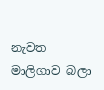නැවත මාලිගාව බලා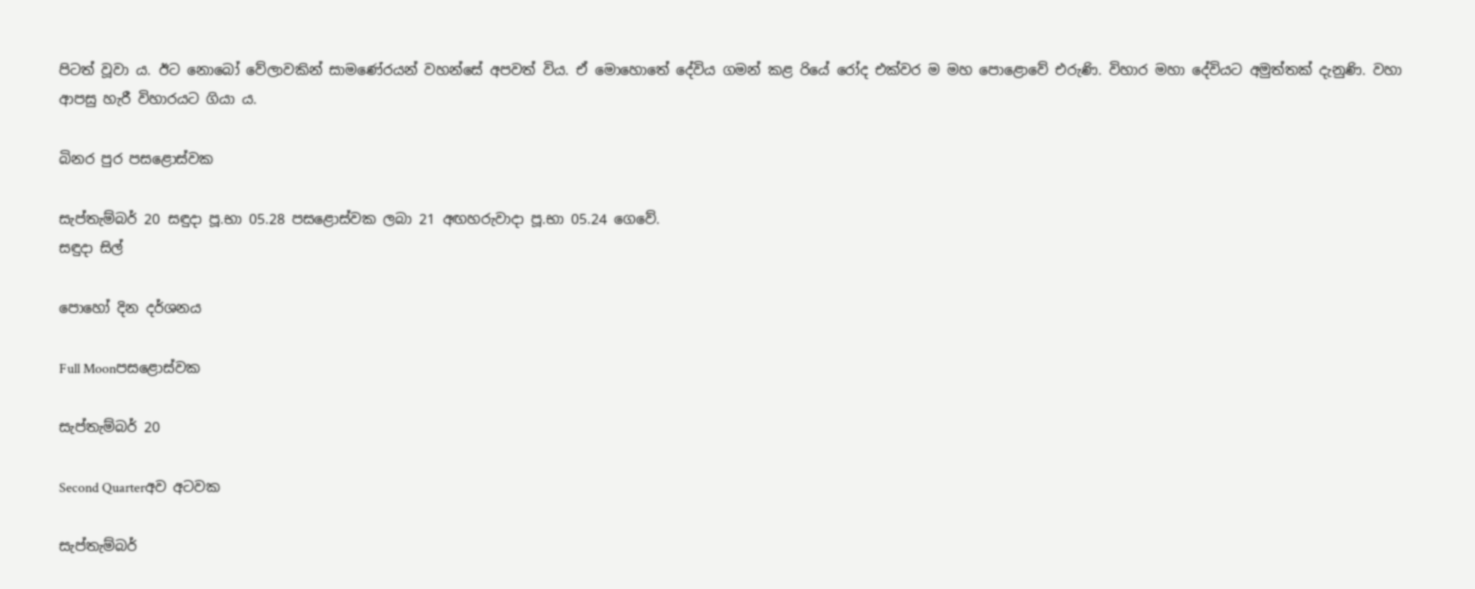පිටත් වූවා ය. ඊට නොබෝ වේලාවකින් සාමණේරයන් වහන්සේ අපවත් විය. ඒ මොහොතේ දේවිය ගමන් කළ රියේ රෝද එක්වර ම මහ පොළොවේ එරුණි. විහාර මහා දේවියට අමුත්තක් දැනුණි. වහා ආපසු හැරී විහාරයට ගියා ය.

බිනර පුර පසළොස්වක

සැප්තැම්බර් 20 සඳුදා පූ.භා 05.28 පසළොස්වක ලබා 21 අඟහරුවාදා පූ.භා 05.24 ගෙවේ.
සඳුදා සිල්

පොහෝ දින දර්ශනය

Full Moonපසළොස්වක

සැප්තැම්බර් 20

Second Quarterඅව අටවක

සැප්තැම්බර්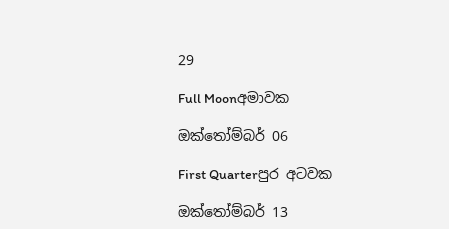29

Full Moonඅමාවක

ඔක්තෝම්බර් 06

First Quarterපුර අටවක

ඔක්තෝම්බර් 13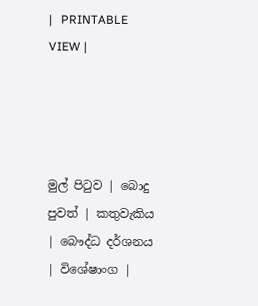|   PRINTABLE VIEW |




මුල් පිටුව | බොදු පුවත් | කතුවැකිය | බෞද්ධ දර්ශනය | විශේෂාංග |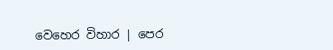වෙහෙර විහාර | පෙර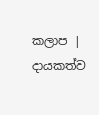කලාප | දායකත්ව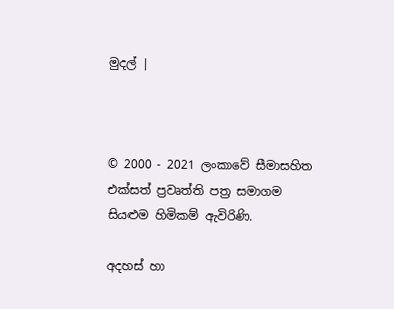මුදල් |



© 2000 - 2021 ලංකාවේ සීමාසහිත එක්සත් ප්‍රවෘත්ති පත්‍ර සමාගම
සියළුම හිමිකම් ඇවිරිණි.

අදහස් හා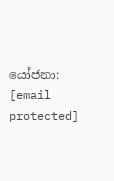යෝජනා: [email protected]